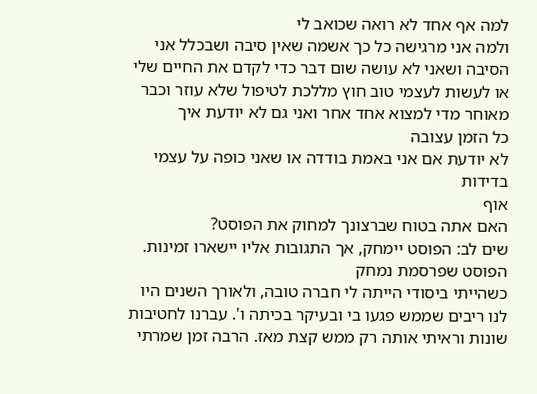למה אף אחד לא רואה שכואב לי
ולמה אני מרגישה כל כך אשמה שאין סיבה ושבכלל אני הסיבה ושאני לא עושה שום דבר כדי לקדם את החיים שלי או לעשות לעצמי טוב חוץ מללכת לטיפול שלא עוזר וכבר מאוחר מדי למצוא אחד אחר ואני גם לא יודעת איך
כל הזמן עצובה
לא יודעת אם אני באמת בודדה או שאני כופה על עצמי בדידות
אוף
האם אתה בטוח שברצונך למחוק את הפוסט?
שים לב: הפוסט יימחק, אך התגובות אליו יישארו זמינות.
הפוסט שפרסמת נמחק
כשהייתי ביסודי הייתה לי חברה טובה, ולאורך השנים היו לנו ריבים שממש פגעו בי ובעיקר בכיתה ו'. עברנו לחטיבות שונות וראיתי אותה רק ממש קצת מאז. הרבה זמן שמרתי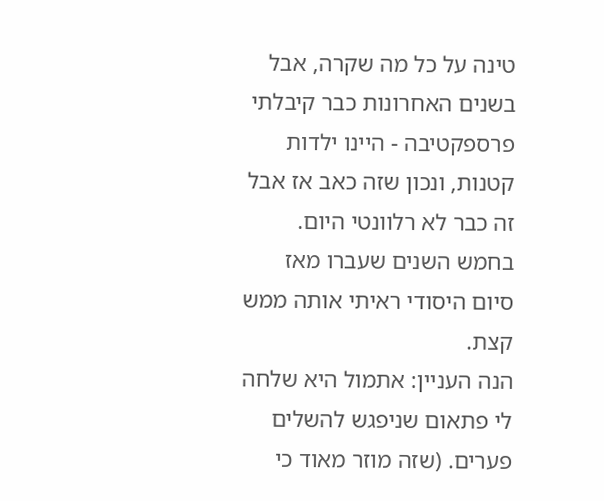טינה על כל מה שקרה, אבל בשנים האחרונות כבר קיבלתי פרספקטיבה - היינו ילדות קטנות, ונכון שזה כאב אז אבל זה כבר לא רלוונטי היום. בחמש השנים שעברו מאז סיום היסודי ראיתי אותה ממש קצת.
הנה העניין: אתמול היא שלחה לי פתאום שניפגש להשלים פערים. (שזה מוזר מאוד כי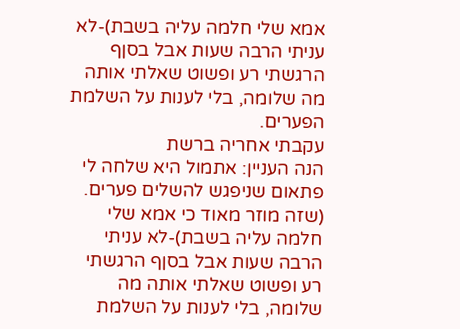אמא שלי חלמה עליה בשבת)-לא עניתי הרבה שעות אבל בסןף הרגשתי רע ופשוט שאלתי אותה מה שלומה, בלי לענות על השלמת הפערים.
עקבתי אחריה ברשת
הנה העניין: אתמול היא שלחה לי פתאום שניפגש להשלים פערים. (שזה מוזר מאוד כי אמא שלי חלמה עליה בשבת)-לא עניתי הרבה שעות אבל בסןף הרגשתי רע ופשוט שאלתי אותה מה שלומה, בלי לענות על השלמת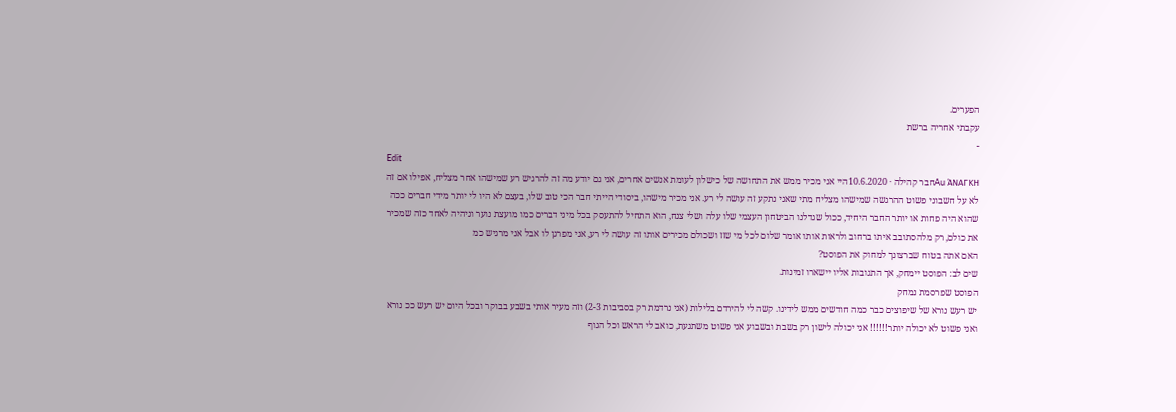הפערים.
עקבתי אחריה ברשת
-
Edit
Au ΆΝΑΓΚΗחבר קהילה · 10.6.2020היי אני מכיר ממש את התחושה של כישלון לעומת אנשים אחרים, אני גם יודע מה זה להרגיש רע שמישהו אחר מצליח, אפילו אם זה לא על חשבוני פשוט ההרגשה שמישהו מצליח מתי שאני נתקע זה עושה לי רע. אני מכיר מישהו, ביסודי הייתי חבר הכי טוב שלו, בעצם לא היו לי יותר מידי חברים ככה שהוא היה פחות או יותר החבר היחיד, ככול שגדלנו הביטחון העצמי שלו עלה ושלי צנח, הוא התחיל להתעסק בכל מיני דברים כמו מועצת נוער וניהיה לאחד כזה שמכיר את כולם, רק מלהסתובב איתו ברחוב ולראות אותו אומר שלום לכל מי שזז ושכולם מכירים אותו זה עושה לי רע, אני מפרגן לו אבל אני מרגיש כמ
האם אתה בטוח שברצונך למחוק את הפוסט?
שים לב: הפוסט יימחק, אך התגובות אליו יישארו זמינות.
הפוסט שפרסמת נמחק
יש רעש נורא של שיפוצים כבר כמה חודשים ממש לידינו. קשה לי להירדם בלילות (אני נרדמת רק בסביבות 2-3) וזה מעיר אותי בשבע בבוקר ובכל היום יש רעש ככ נורא ואני פשוט לא יכולה יותר!!!!!! אני יכולה לישון רק בשבת ובשבוע אני פשוט משתגעת, כואב לי הראש וכל הגוף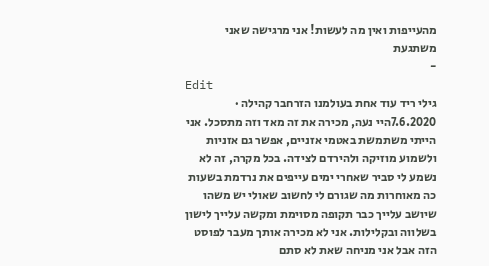מהעייפות ואין מה לעשות! אני מרגישה שאני משתגעת
-
Edit
גילי ריד עוד אחת בעולמנו הזרחבר קהילה · 7.6.2020היי נעה, מכירה את זה מאד וזה מתסכל. אני הייתי משתמשת באטמי אזניים, אפשר גם אזניות ולשמוע מוזיקה ולהירדם לצידה. בכל מקרה, זה לא נשמע לי סביר שאחרי ימים עייפים את נרדמת בשעות כה מאוחרות מה שגורם לי לחשוב שאולי יש משהו שיושב עלייך כבר תקופה מסוימת ומקשה עלייך לישון בשלווה ובקלילות. אני לא מכירה אותך מעבר לפוסט הזה אבל אני מניחה שאת לא סתם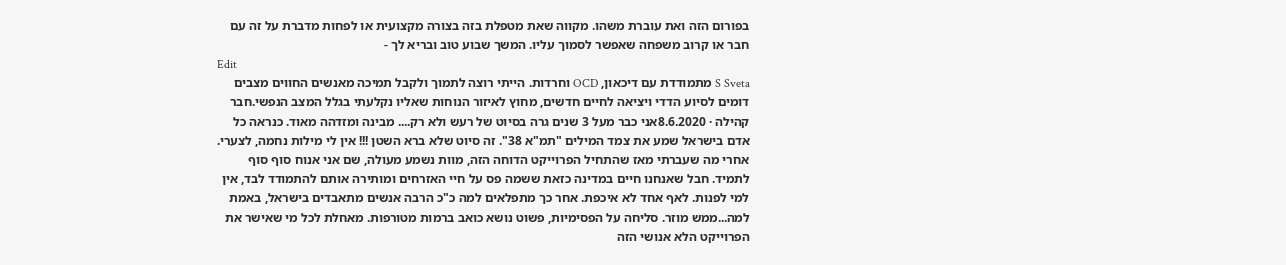בפורום הזה ואת עוברת משהו. מקווה שאת מטפלת בזה בצורה מקצועית או לפחות מדברת על זה עם חבר או קרוב משפחה שאפשר לסמוך עליו. המשך שבוע טוב ובריא לך -
Edit
S Sveta מתמודדת עם דיכאון, OCD וחרדות. הייתי רוצה לתמוך ולקבל תמיכה מאנשים החווים מצבים דומים לסיוע הדדי ויציאה לחיים חדשים, מחוץ לאיזור הנוחות שאליו נקלעתי בגלל המצב הנפשי.חבר קהילה · 8.6.2020אני כבר מעל 3 שנים גרה בסיוט של רעש ולא רק.... מבינה ומזדהה מאוד. כנראה כל אדם בישראל שמע את צמד המילים "תמ"א 38". זה סיוט שלא ברא השטן !!! אין לי מילות נחמה, לצערי. אחרי מה שעברתי מאז שהתחיל הפרוייקט הדוחה הזה, מוות נשמע מעולה, שם אני אנוח סוף סוף לתמיד. חבל שאנחנו חיים במדינה כזאת ששמה פס על חיי האזרחים ומותירה אותם להתמודד לבד, אין למי לפנות. לאף אחד לא איכפת. אחר כך מתפלאים למה כ"כ הרבה אנשים מתאבדים בישראל, באמת למה...ממש מוזר. סליחה על הפסימיות, פשוט נושא כואב ברמות מטורפות. מאחלת לכל מי שאישר את הפרוייקט הלא אנושי הזה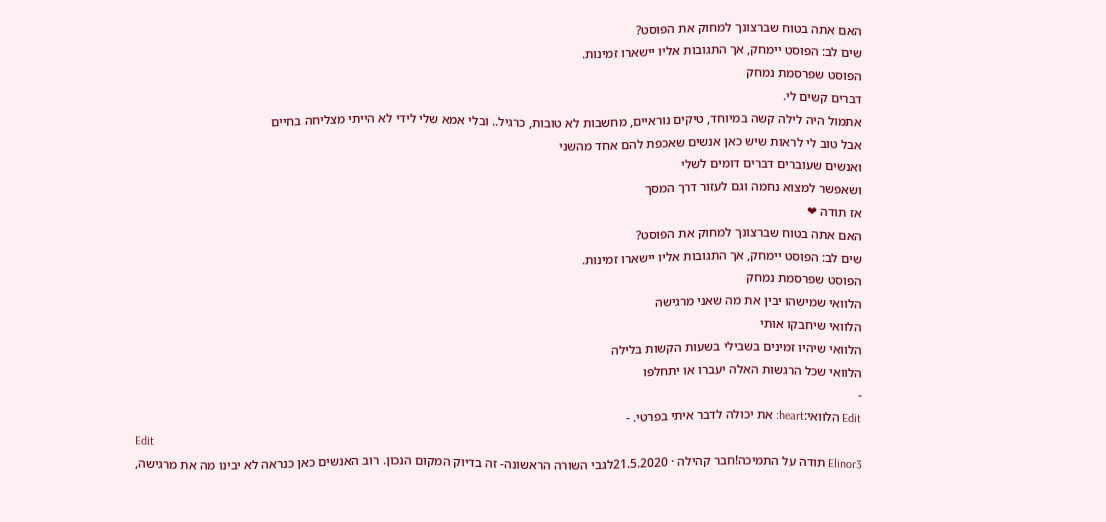האם אתה בטוח שברצונך למחוק את הפוסט?
שים לב: הפוסט יימחק, אך התגובות אליו יישארו זמינות.
הפוסט שפרסמת נמחק
דברים קשים לי.
אתמול היה לילה קשה במיוחד, טיקים נוראיים, מחשבות לא טובות, כרגיל.. ובלי אמא שלי לידי לא הייתי מצליחה בחיים
אבל טוב לי לראות שיש כאן אנשים שאכפת להם אחד מהשני
ואנשים שעוברים דברים דומים לשלי
ושאפשר למצוא נחמה וגם לעזור דרך המסך
אז תודה ❤
האם אתה בטוח שברצונך למחוק את הפוסט?
שים לב: הפוסט יימחק, אך התגובות אליו יישארו זמינות.
הפוסט שפרסמת נמחק
הלוואי שמישהו יבין את מה שאני מרגישה
הלוואי שיחבקו אותי
הלוואי שיהיו זמינים בשבילי בשעות הקשות בלילה
הלוואי שכל הרגשות האלה יעברו או יתחלפו
-
Edit הלוואי:heart: את יכולה לדבר איתי בפרטי. -
Edit
Elinor3 תודה על התמיכה!חבר קהילה · 21.5.2020לגבי השורה הראשונה- זה בדיוק המקום הנכון. רוב האנשים כאן כנראה לא יבינו מה את מרגישה,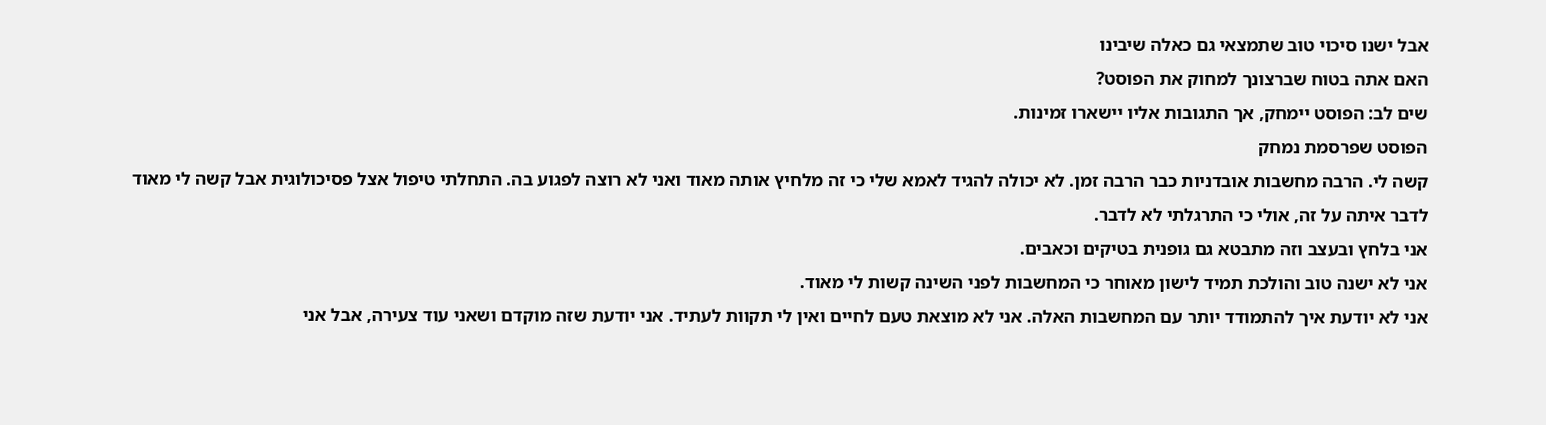אבל ישנו סיכוי טוב שתמצאי גם כאלה שיבינו
האם אתה בטוח שברצונך למחוק את הפוסט?
שים לב: הפוסט יימחק, אך התגובות אליו יישארו זמינות.
הפוסט שפרסמת נמחק
קשה לי. הרבה מחשבות אובדניות כבר הרבה זמן. לא יכולה להגיד לאמא שלי כי זה מלחיץ אותה מאוד ואני לא רוצה לפגוע בה. התחלתי טיפול אצל פסיכולוגית אבל קשה לי מאוד לדבר איתה על זה, אולי כי התרגלתי לא לדבר.
אני בלחץ ובעצב וזה מתבטא גם גופנית בטיקים וכאבים.
אני לא ישנה טוב והולכת תמיד לישון מאוחר כי המחשבות לפני השינה קשות לי מאוד.
אני לא יודעת איך להתמודד יותר עם המחשבות האלה. אני לא מוצאת טעם לחיים ואין לי תקוות לעתיד. אני יודעת שזה מוקדם ושאני עוד צעירה, אבל אני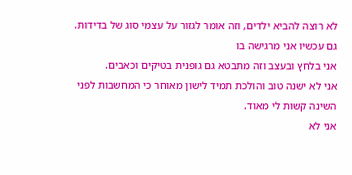לא רוצה להביא ילדים, וזה אומר לגזור על עצמי סוג של בדידות.
גם עכשיו אני מרגישה בו
אני בלחץ ובעצב וזה מתבטא גם גופנית בטיקים וכאבים.
אני לא ישנה טוב והולכת תמיד לישון מאוחר כי המחשבות לפני השינה קשות לי מאוד.
אני לא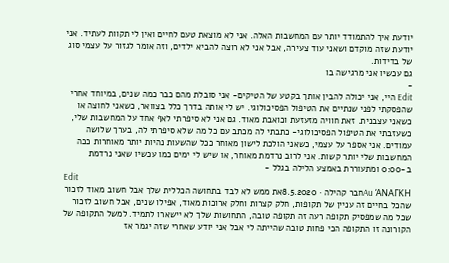יודעת איך להתמודד יותר עם המחשבות האלה. אני לא מוצאת טעם לחיים ואין לי תקוות לעתיד. אני יודעת שזה מוקדם ושאני עוד צעירה, אבל אני לא רוצה להביא ילדים, וזה אומר לגזור על עצמי סוג של בדידות.
גם עכשיו אני מרגישה בו
-
Edit היי, אני יכולה להבין אותך בקטע של הטיקים- אני סובלת מהם כבר כמה שנים, במיוחד אחרי שהפסקתי לפני שנתיים את הטיפול הפסיכולוגי. יש לי אותה בדרך כלל בצוואר, כשאני לחוצה או כשאני עצבנית. זאת חוויה מזעזעת וכואבת מאוד. גם אני לא סיפרתי לאף אחד על המחשבות שלי, כשעזבתי את הטיפול הפסיכולוגי- כתבתי לה מכתב עם כל מה שלא סיפרתי לה, בערך שלושה עמודים. אני אספר על עצמי, כשאני הולכת לישון מאוחר ככל שהשעות נהיות יותר מאוחרות ככה המחשבות שלי יותר קשות. אני לרוב נרדמת מאוחר, או שיש לי ימים כמו עכשיו שאני נרדמת ב-0:00 ומתעוררת באמצע הלילה בגלל -
Edit
Au ΆΝΑΓΚΗחבר קהילה · 8.5.2020את ממש לא לבד בתחושה הכללית שלך אבל חשוב מאוד לזכור שהכל בחיים זה עניין של תקופות, חלק קצרות וחלק ארוכות מאוד, אפילו שנים, אבל חשוב לזכור שכל מה שמפסיק תקופה רעה זה תקופה טובה, התחושות שלך לא יישארו לתמיד. למשל התקופה של הקורונה זו התקופה הכי פחות טובה שהייתה לי אבל אני יודע שאחרי שזה יגמר אז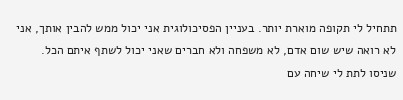תתחיל לי תקופה מוארת יותר. בעניין הפסיכולוגית אני יכול ממש להבין אותך, אני לא רואה שיש שום אדם, לא משפחה ולא חברים שאני יכול לשתף איתם הכל. שניסו לתת לי שיחה עם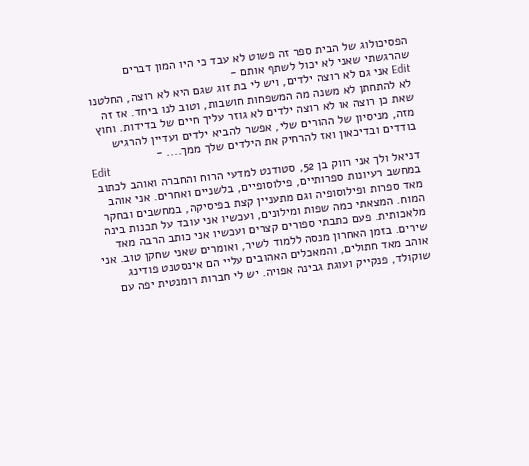הפסיכולוג של הבית ספר זה פשוט לא עבד כי היו המון דברים שהרגשתי שאני לא יכול לשתף אותם -
Edit אני גם לא רוצה ילדים, ויש לי בת זוג שגם היא לא רוצה, החלטנו לא להתחתן לא משנה מה המשפחות חושבות, וטוב לנו ביחד. אז זה שאת כן רוצה או לא רוצה ילדים לא גוזר עליך חיים של בדידות. וחוץ מזה, מניסיון של ההורים שלי, אפשר להביא ילדים ועדיין להרגיש בודדים ובדיכאון ואז להרחיק את הילדים שלך ממך.... -
Edit
דניאל ולך אני רווק בן 52, סטודנט למדעי הרוח והחברה ואוהב לכתוב במחשב רעיונות ספרותיים, פילוסופיים, בלשניים ואחרים. אני אוהב מאד ספרות ופילוסופיה וגם מתעניין קצת בפיסיקה, במחשבים ובחקר המוח. המצאתי כמה שפות ומילונים, ועכשיו אני עובד על תכנות בינה מלאכותית. פעם כתבתי ספורים קצרים ועכשיו אני כותב הרבה מאד שירים. בזמן האחרון מנסה ללמוד לשיר, ואומרים שאני שחקן טוב. אני אוהב מאד חתולים, והמאכלים האהובים עליי הם אינסטנט פודינג שוקולד, פנקייק ועוגת גבינה אפויה. יש לי חברות רומנטית יפה עם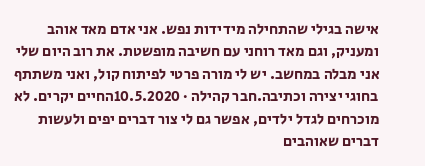אישה בגילי שהתחילה מידידות נפש. אני אדם מאד אוהב ומעניק, וגם מאד רוחני עם חשיבה מופשטת. את רוב היום שלי אני מבלה במחשב. יש לי מורה פרטי לפיתוח קול, ואני משתתף בחוגי יצירה וכתיבה.חבר קהילה · 10.5.2020החיים יקרים. לא מוכרחים לגדל ילדים, אפשר גם לי צור דברים יפים ולעשות דברים שאוהבים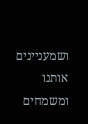ושמעניינים אותנו ומשמחים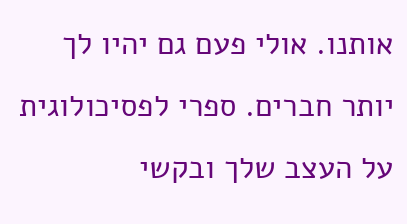אותנו. אולי פעם גם יהיו לך יותר חברים. ספרי לפסיכולוגית על העצב שלך ובקשי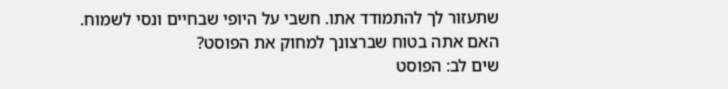שתעזור לך להתמודד אתו. חשבי על היופי שבחיים ונסי לשמוח.
האם אתה בטוח שברצונך למחוק את הפוסט?
שים לב: הפוסט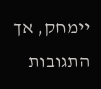יימחק, אך התגובות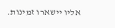אליו יישארו זמינות.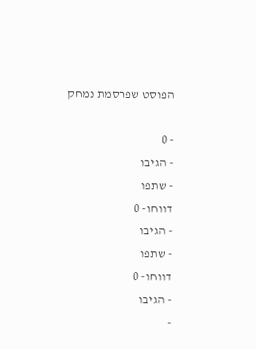הפוסט שפרסמת נמחק

- 0
- הגיבו
- שתפו
דווחו- 0
- הגיבו
- שתפו
דווחו- 0
- הגיבו
-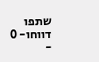שתפו
דווחו- 0
-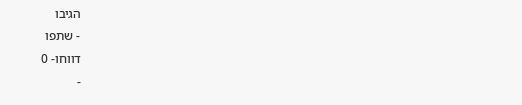הגיבו
- שתפו
דווחו- 0
-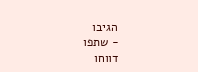הגיבו
- שתפו
דווחו